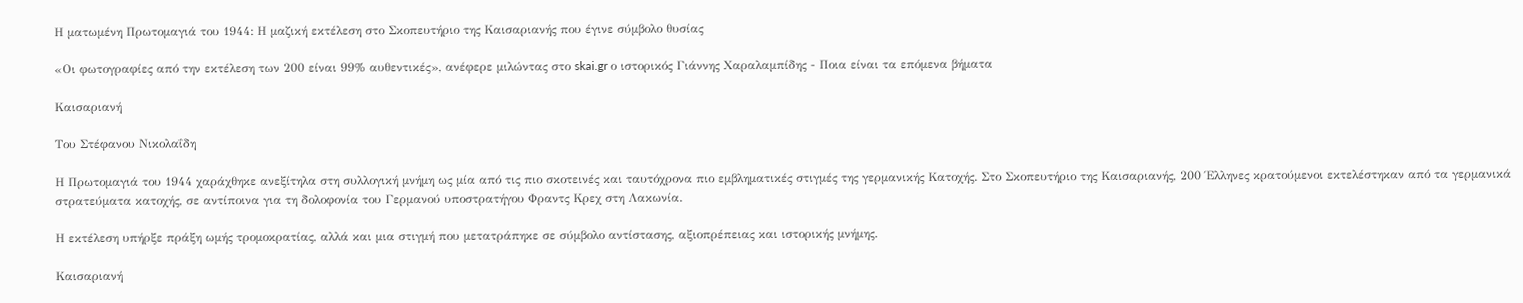Η ματωμένη Πρωτομαγιά του 1944: Η μαζική εκτέλεση στο Σκοπευτήριο της Καισαριανής που έγινε σύμβολο θυσίας

«Οι φωτογραφίες από την εκτέλεση των 200 είναι 99% αυθεντικές», ανέφερε μιλώντας στο skai.gr ο ιστορικός Γιάννης Χαραλαμπίδης - Ποια είναι τα επόμενα βήματα

Καισαριανή

Του Στέφανου Νικολαΐδη

Η Πρωτομαγιά του 1944 χαράχθηκε ανεξίτηλα στη συλλογική μνήμη ως μία από τις πιο σκοτεινές και ταυτόχρονα πιο εμβληματικές στιγμές της γερμανικής Κατοχής. Στο Σκοπευτήριο της Καισαριανής, 200 Έλληνες κρατούμενοι εκτελέστηκαν από τα γερμανικά στρατεύματα κατοχής, σε αντίποινα για τη δολοφονία του Γερμανού υποστρατήγου Φραντς Κρεχ στη Λακωνία.

Η εκτέλεση υπήρξε πράξη ωμής τρομοκρατίας, αλλά και μια στιγμή που μετατράπηκε σε σύμβολο αντίστασης, αξιοπρέπειας και ιστορικής μνήμης.

Καισαριανή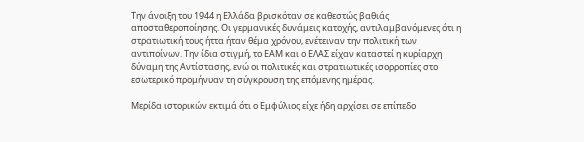Την άνοιξη του 1944 η Ελλάδα βρισκόταν σε καθεστώς βαθιάς αποσταθεροποίησης. Οι γερμανικές δυνάμεις κατοχής, αντιλαμβανόμενες ότι η στρατιωτική τους ήττα ήταν θέμα χρόνου, ενέτειναν την πολιτική των αντιποίνων. Την ίδια στιγμή, το ΕΑΜ και ο ΕΛΑΣ είχαν καταστεί η κυρίαρχη δύναμη της Αντίστασης, ενώ οι πολιτικές και στρατιωτικές ισορροπίες στο εσωτερικό προμήνυαν τη σύγκρουση της επόμενης ημέρας.

Μερίδα ιστορικών εκτιμά ότι ο Εμφύλιος είχε ήδη αρχίσει σε επίπεδο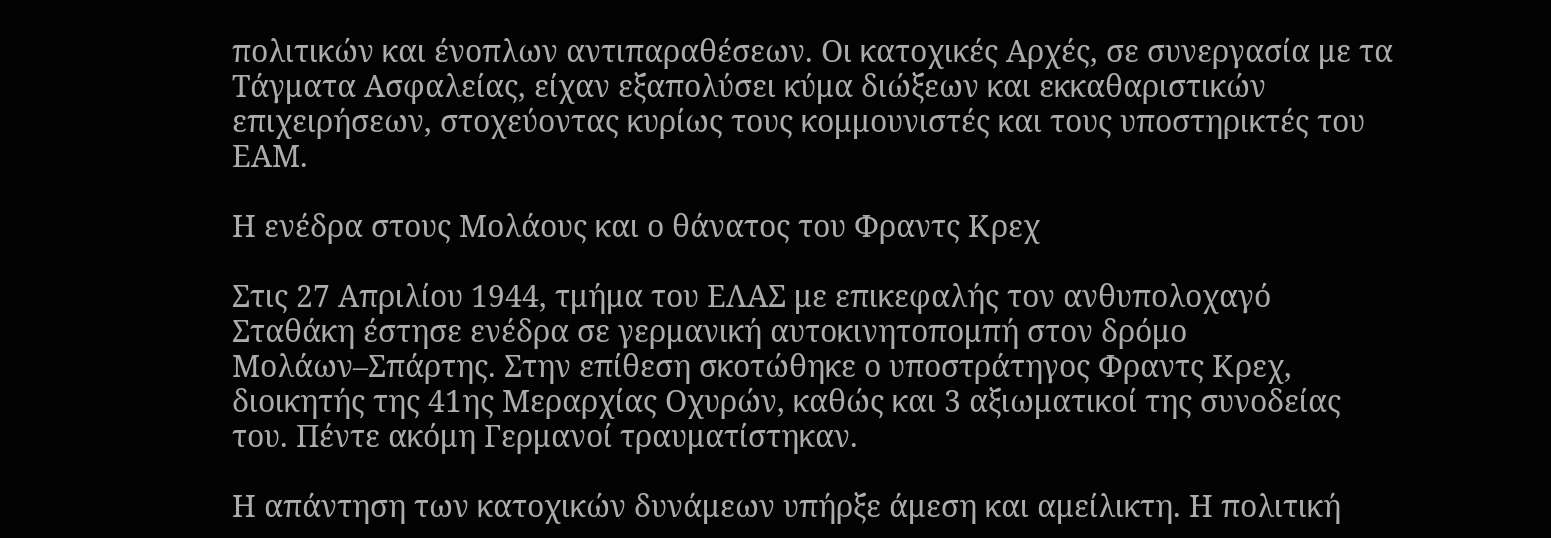πολιτικών και ένοπλων αντιπαραθέσεων. Οι κατοχικές Αρχές, σε συνεργασία με τα Τάγματα Ασφαλείας, είχαν εξαπολύσει κύμα διώξεων και εκκαθαριστικών επιχειρήσεων, στοχεύοντας κυρίως τους κομμουνιστές και τους υποστηρικτές του ΕΑΜ.

Η ενέδρα στους Μολάους και ο θάνατος του Φραντς Κρεχ

Στις 27 Απριλίου 1944, τμήμα του ΕΛΑΣ με επικεφαλής τον ανθυπολοχαγό Σταθάκη έστησε ενέδρα σε γερμανική αυτοκινητοπομπή στον δρόμο Μολάων–Σπάρτης. Στην επίθεση σκοτώθηκε ο υποστράτηγος Φραντς Κρεχ, διοικητής της 41ης Μεραρχίας Οχυρών, καθώς και 3 αξιωματικοί της συνοδείας του. Πέντε ακόμη Γερμανοί τραυματίστηκαν.

Η απάντηση των κατοχικών δυνάμεων υπήρξε άμεση και αμείλικτη. Η πολιτική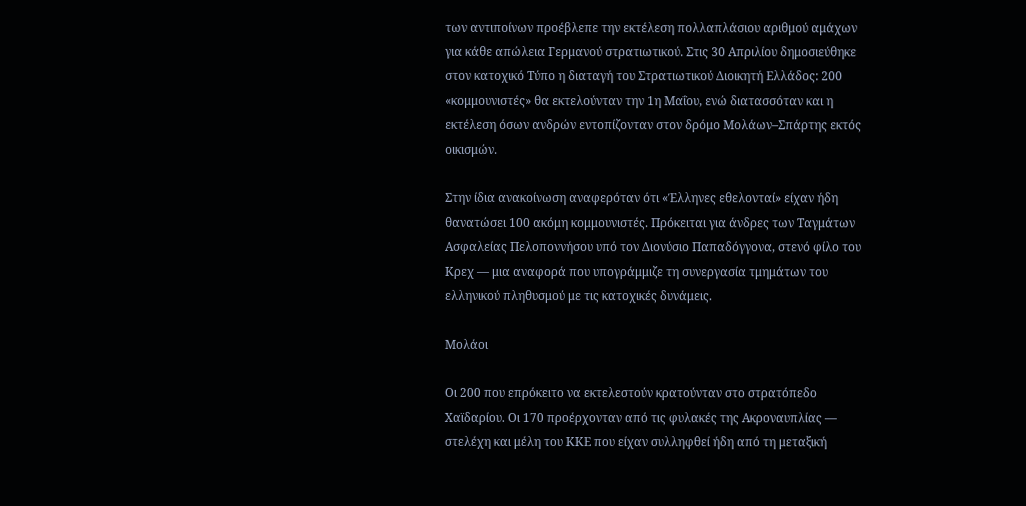των αντιποίνων προέβλεπε την εκτέλεση πολλαπλάσιου αριθμού αμάχων για κάθε απώλεια Γερμανού στρατιωτικού. Στις 30 Απριλίου δημοσιεύθηκε στον κατοχικό Τύπο η διαταγή του Στρατιωτικού Διοικητή Ελλάδος: 200 «κομμουνιστές» θα εκτελούνταν την 1η Μαΐου, ενώ διατασσόταν και η εκτέλεση όσων ανδρών εντοπίζονταν στον δρόμο Μολάων–Σπάρτης εκτός οικισμών.

Στην ίδια ανακοίνωση αναφερόταν ότι «Έλληνες εθελονταί» είχαν ήδη θανατώσει 100 ακόμη κομμουνιστές. Πρόκειται για άνδρες των Ταγμάτων Ασφαλείας Πελοποννήσου υπό τον Διονύσιο Παπαδόγγονα, στενό φίλο του Κρεχ — μια αναφορά που υπογράμμιζε τη συνεργασία τμημάτων του ελληνικού πληθυσμού με τις κατοχικές δυνάμεις.

Μολάοι

Οι 200 που επρόκειτο να εκτελεστούν κρατούνταν στο στρατόπεδο Χαϊδαρίου. Οι 170 προέρχονταν από τις φυλακές της Ακροναυπλίας — στελέχη και μέλη του ΚΚΕ που είχαν συλληφθεί ήδη από τη μεταξική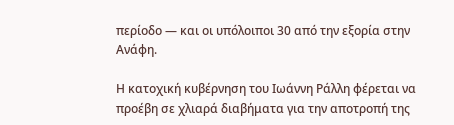περίοδο — και οι υπόλοιποι 30 από την εξορία στην Ανάφη.

Η κατοχική κυβέρνηση του Ιωάννη Ράλλη φέρεται να προέβη σε χλιαρά διαβήματα για την αποτροπή της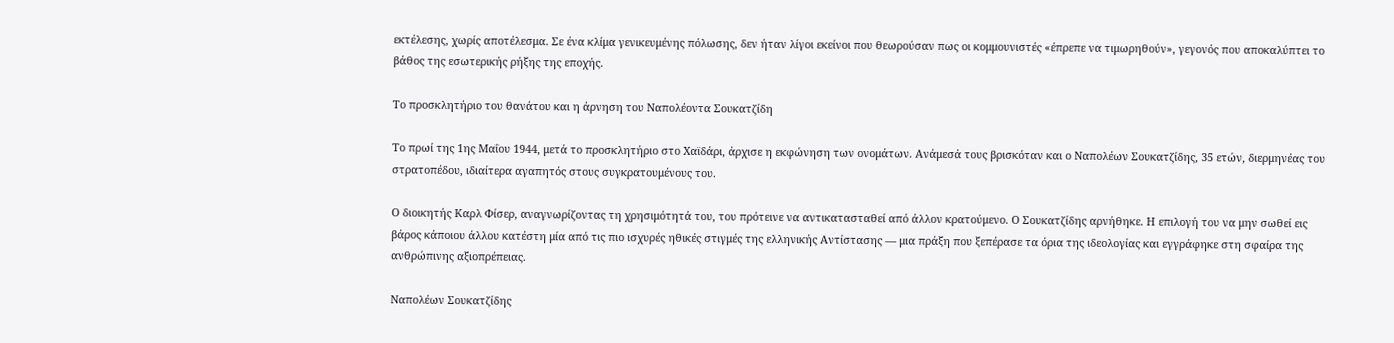εκτέλεσης, χωρίς αποτέλεσμα. Σε ένα κλίμα γενικευμένης πόλωσης, δεν ήταν λίγοι εκείνοι που θεωρούσαν πως οι κομμουνιστές «έπρεπε να τιμωρηθούν», γεγονός που αποκαλύπτει το βάθος της εσωτερικής ρήξης της εποχής.

Το προσκλητήριο του θανάτου και η άρνηση του Ναπολέοντα Σουκατζίδη

Το πρωί της 1ης Μαΐου 1944, μετά το προσκλητήριο στο Χαϊδάρι, άρχισε η εκφώνηση των ονομάτων. Ανάμεσά τους βρισκόταν και ο Ναπολέων Σουκατζίδης, 35 ετών, διερμηνέας του στρατοπέδου, ιδιαίτερα αγαπητός στους συγκρατουμένους του.

Ο διοικητής Καρλ Φίσερ, αναγνωρίζοντας τη χρησιμότητά του, του πρότεινε να αντικατασταθεί από άλλον κρατούμενο. Ο Σουκατζίδης αρνήθηκε. Η επιλογή του να μην σωθεί εις βάρος κάποιου άλλου κατέστη μία από τις πιο ισχυρές ηθικές στιγμές της ελληνικής Αντίστασης — μια πράξη που ξεπέρασε τα όρια της ιδεολογίας και εγγράφηκε στη σφαίρα της ανθρώπινης αξιοπρέπειας.

Ναπολέων Σουκατζίδης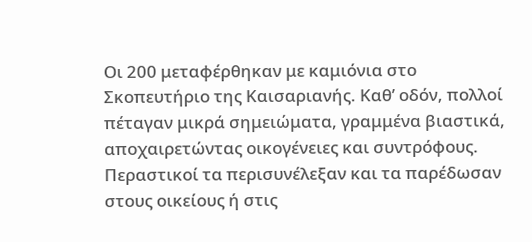Οι 200 μεταφέρθηκαν με καμιόνια στο Σκοπευτήριο της Καισαριανής. Καθ’ οδόν, πολλοί πέταγαν μικρά σημειώματα, γραμμένα βιαστικά, αποχαιρετώντας οικογένειες και συντρόφους. Περαστικοί τα περισυνέλεξαν και τα παρέδωσαν στους οικείους ή στις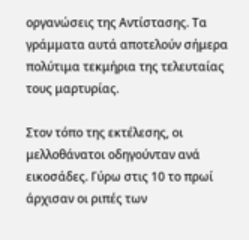οργανώσεις της Αντίστασης. Τα γράμματα αυτά αποτελούν σήμερα πολύτιμα τεκμήρια της τελευταίας τους μαρτυρίας.

Στον τόπο της εκτέλεσης, οι μελλοθάνατοι οδηγούνταν ανά εικοσάδες. Γύρω στις 10 το πρωί άρχισαν οι ριπές των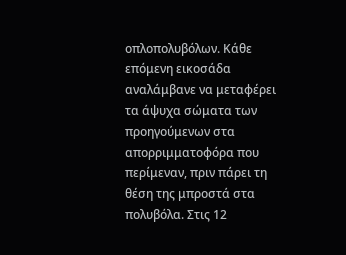οπλοπολυβόλων. Κάθε επόμενη εικοσάδα αναλάμβανε να μεταφέρει τα άψυχα σώματα των προηγούμενων στα απορριμματοφόρα που περίμεναν, πριν πάρει τη θέση της μπροστά στα πολυβόλα. Στις 12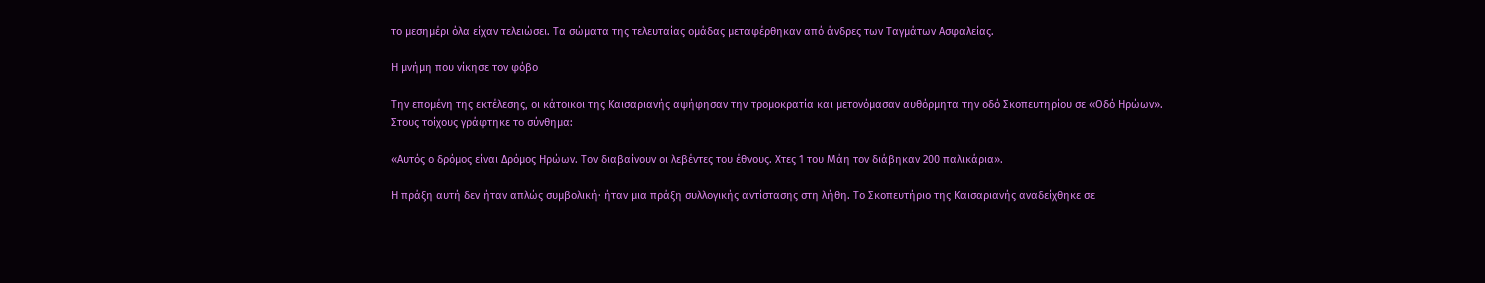το μεσημέρι όλα είχαν τελειώσει. Τα σώματα της τελευταίας ομάδας μεταφέρθηκαν από άνδρες των Ταγμάτων Ασφαλείας.

Η μνήμη που νίκησε τον φόβο

Την επομένη της εκτέλεσης, οι κάτοικοι της Καισαριανής αψήφησαν την τρομοκρατία και μετονόμασαν αυθόρμητα την οδό Σκοπευτηρίου σε «Οδό Ηρώων». Στους τοίχους γράφτηκε το σύνθημα:

«Αυτός ο δρόμος είναι Δρόμος Ηρώων. Τον διαβαίνουν οι λεβέντες του έθνους. Χτες 1 του Μάη τον διάβηκαν 200 παλικάρια».

Η πράξη αυτή δεν ήταν απλώς συμβολική· ήταν μια πράξη συλλογικής αντίστασης στη λήθη. Το Σκοπευτήριο της Καισαριανής αναδείχθηκε σε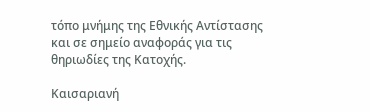τόπο μνήμης της Εθνικής Αντίστασης και σε σημείο αναφοράς για τις θηριωδίες της Κατοχής.

Καισαριανή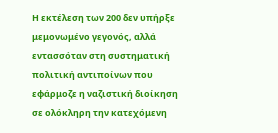Η εκτέλεση των 200 δεν υπήρξε μεμονωμένο γεγονός, αλλά εντασσόταν στη συστηματική πολιτική αντιποίνων που εφάρμοζε η ναζιστική διοίκηση σε ολόκληρη την κατεχόμενη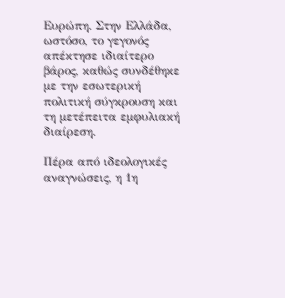Ευρώπη. Στην Ελλάδα, ωστόσο, το γεγονός απέκτησε ιδιαίτερο βάρος, καθώς συνδέθηκε με την εσωτερική πολιτική σύγκρουση και τη μετέπειτα εμφυλιακή διαίρεση.

Πέρα από ιδεολογικές αναγνώσεις, η 1η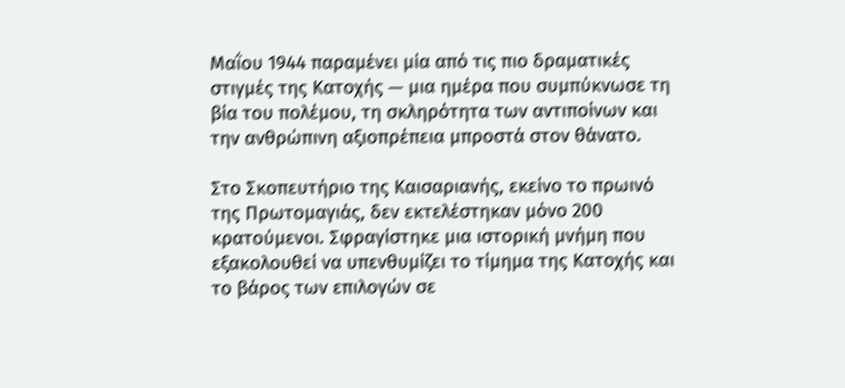Μαΐου 1944 παραμένει μία από τις πιο δραματικές στιγμές της Κατοχής — μια ημέρα που συμπύκνωσε τη βία του πολέμου, τη σκληρότητα των αντιποίνων και την ανθρώπινη αξιοπρέπεια μπροστά στον θάνατο.

Στο Σκοπευτήριο της Καισαριανής, εκείνο το πρωινό της Πρωτομαγιάς, δεν εκτελέστηκαν μόνο 200 κρατούμενοι. Σφραγίστηκε μια ιστορική μνήμη που εξακολουθεί να υπενθυμίζει το τίμημα της Κατοχής και το βάρος των επιλογών σε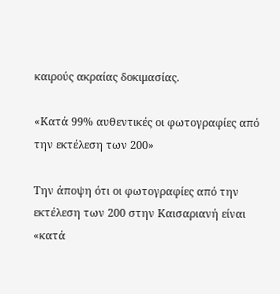καιρούς ακραίας δοκιμασίας.

«Κατά 99% αυθεντικές οι φωτογραφίες από την εκτέλεση των 200»

Την άποψη ότι οι φωτογραφίες από την εκτέλεση των 200 στην Καισαριανή είναι «κατά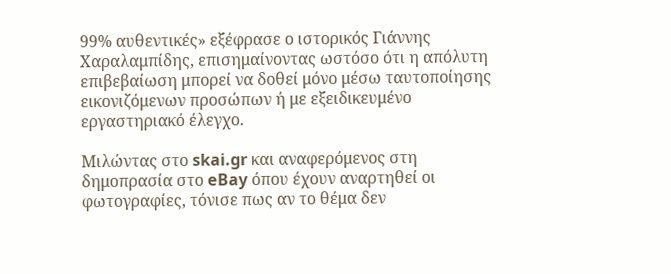99% αυθεντικές» εξέφρασε ο ιστορικός Γιάννης Χαραλαμπίδης, επισημαίνοντας ωστόσο ότι η απόλυτη επιβεβαίωση μπορεί να δοθεί μόνο μέσω ταυτοποίησης εικονιζόμενων προσώπων ή με εξειδικευμένο εργαστηριακό έλεγχο.

Μιλώντας στο skai.gr και αναφερόμενος στη δημοπρασία στο eBay όπου έχουν αναρτηθεί οι φωτογραφίες, τόνισε πως αν το θέμα δεν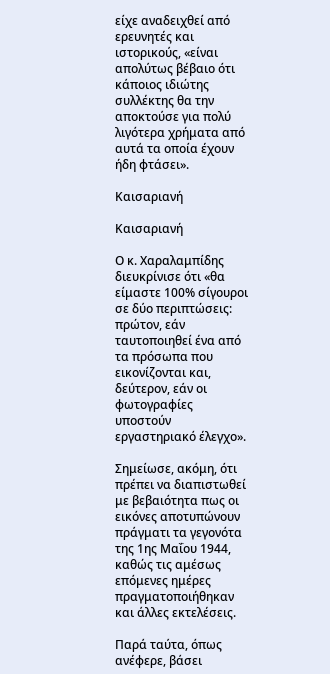είχε αναδειχθεί από ερευνητές και ιστορικούς, «είναι απολύτως βέβαιο ότι κάποιος ιδιώτης συλλέκτης θα την αποκτούσε για πολύ λιγότερα χρήματα από αυτά τα οποία έχουν ήδη φτάσει».

Καισαριανή

Καισαριανή

Ο κ. Χαραλαμπίδης διευκρίνισε ότι «θα είμαστε 100% σίγουροι σε δύο περιπτώσεις: πρώτον, εάν ταυτοποιηθεί ένα από τα πρόσωπα που εικονίζονται και, δεύτερον, εάν οι φωτογραφίες υποστούν εργαστηριακό έλεγχο».

Σημείωσε, ακόμη, ότι πρέπει να διαπιστωθεί με βεβαιότητα πως οι εικόνες αποτυπώνουν πράγματι τα γεγονότα της 1ης Μαΐου 1944, καθώς τις αμέσως επόμενες ημέρες πραγματοποιήθηκαν και άλλες εκτελέσεις.

Παρά ταύτα, όπως ανέφερε, βάσει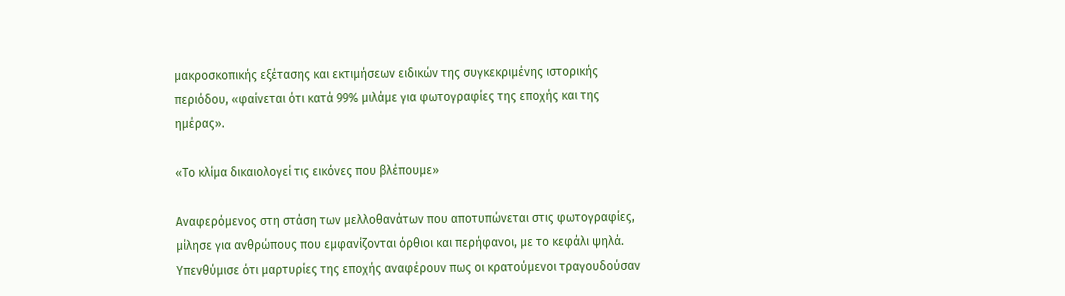μακροσκοπικής εξέτασης και εκτιμήσεων ειδικών της συγκεκριμένης ιστορικής περιόδου, «φαίνεται ότι κατά 99% μιλάμε για φωτογραφίες της εποχής και της ημέρας».

«Το κλίμα δικαιολογεί τις εικόνες που βλέπουμε»

Αναφερόμενος στη στάση των μελλοθανάτων που αποτυπώνεται στις φωτογραφίες, μίλησε για ανθρώπους που εμφανίζονται όρθιοι και περήφανοι, με το κεφάλι ψηλά. Υπενθύμισε ότι μαρτυρίες της εποχής αναφέρουν πως οι κρατούμενοι τραγουδούσαν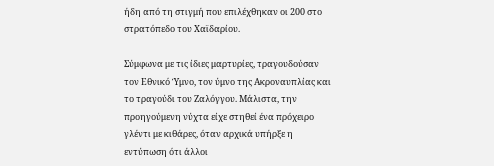ήδη από τη στιγμή που επιλέχθηκαν οι 200 στο στρατόπεδο του Χαϊδαρίου.

Σύμφωνα με τις ίδιες μαρτυρίες, τραγουδούσαν τον Εθνικό Ύμνο, τον ύμνο της Ακροναυπλίας και το τραγούδι του Ζαλόγγου. Μάλιστα, την προηγούμενη νύχτα είχε στηθεί ένα πρόχειρο γλέντι με κιθάρες, όταν αρχικά υπήρξε η εντύπωση ότι άλλοι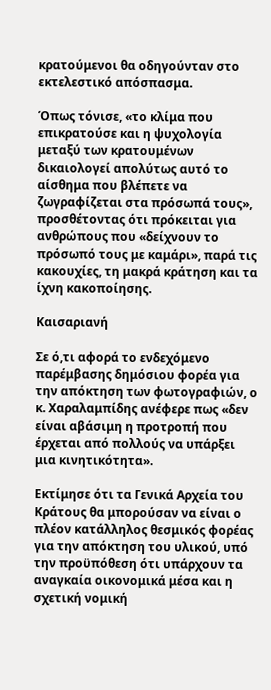κρατούμενοι θα οδηγούνταν στο εκτελεστικό απόσπασμα.

Όπως τόνισε, «το κλίμα που επικρατούσε και η ψυχολογία μεταξύ των κρατουμένων δικαιολογεί απολύτως αυτό το αίσθημα που βλέπετε να ζωγραφίζεται στα πρόσωπά τους», προσθέτοντας ότι πρόκειται για ανθρώπους που «δείχνουν το πρόσωπό τους με καμάρι», παρά τις κακουχίες, τη μακρά κράτηση και τα ίχνη κακοποίησης.

Καισαριανή

Σε ό,τι αφορά το ενδεχόμενο παρέμβασης δημόσιου φορέα για την απόκτηση των φωτογραφιών, ο κ. Χαραλαμπίδης ανέφερε πως «δεν είναι αβάσιμη η προτροπή που έρχεται από πολλούς να υπάρξει μια κινητικότητα».

Εκτίμησε ότι τα Γενικά Αρχεία του Κράτους θα μπορούσαν να είναι ο πλέον κατάλληλος θεσμικός φορέας για την απόκτηση του υλικού, υπό την προϋπόθεση ότι υπάρχουν τα αναγκαία οικονομικά μέσα και η σχετική νομική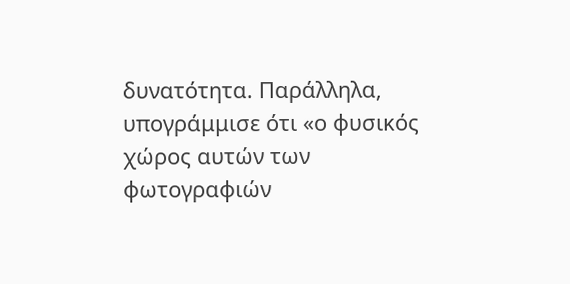δυνατότητα. Παράλληλα, υπογράμμισε ότι «ο φυσικός χώρος αυτών των φωτογραφιών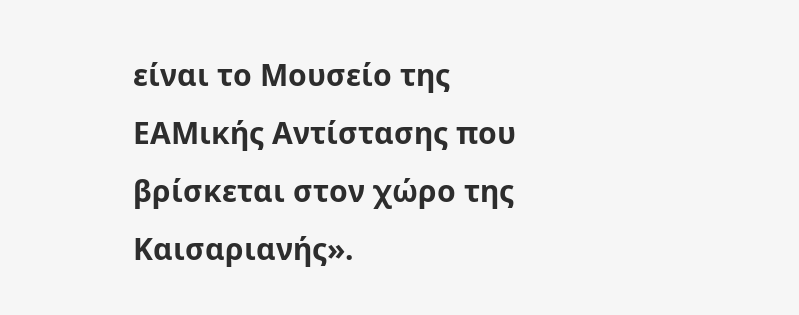είναι το Μουσείο της ΕΑΜικής Αντίστασης που βρίσκεται στον χώρο της Καισαριανής».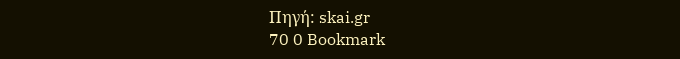Πηγή: skai.gr
70 0 Bookmark